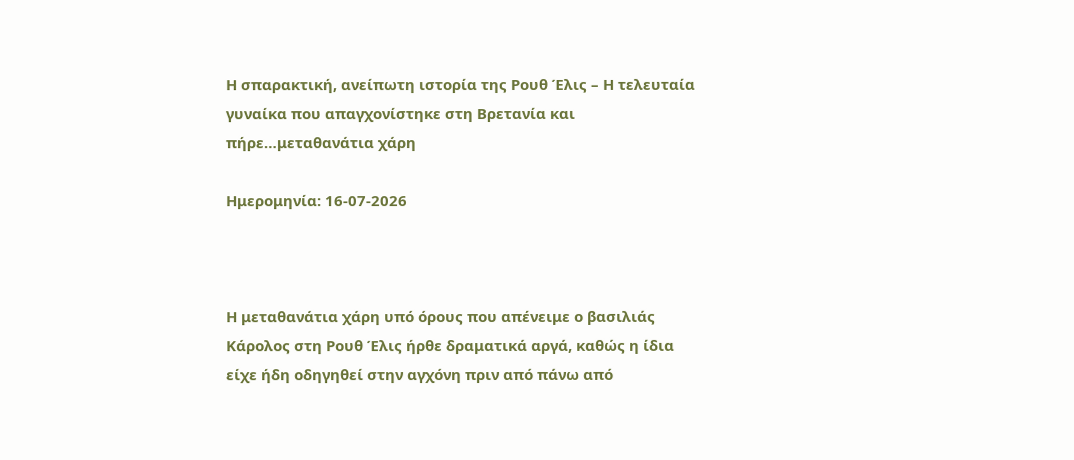Η σπαρακτική, ανείπωτη ιστορία της Ρουθ Έλις – Η τελευταία γυναίκα που απαγχονίστηκε στη Βρετανία και πήρε…μεταθανάτια χάρη

Ημερομηνία: 16-07-2026



Η μεταθανάτια χάρη υπό όρους που απένειμε ο βασιλιάς Κάρολος στη Ρουθ Έλις ήρθε δραματικά αργά, καθώς η ίδια είχε ήδη οδηγηθεί στην αγχόνη πριν από πάνω από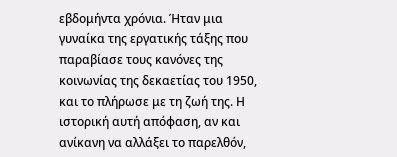εβδομήντα χρόνια. Ήταν μια γυναίκα της εργατικής τάξης που παραβίασε τους κανόνες της κοινωνίας της δεκαετίας του 1950, και το πλήρωσε με τη ζωή της. Η ιστορική αυτή απόφαση, αν και ανίκανη να αλλάξει το παρελθόν,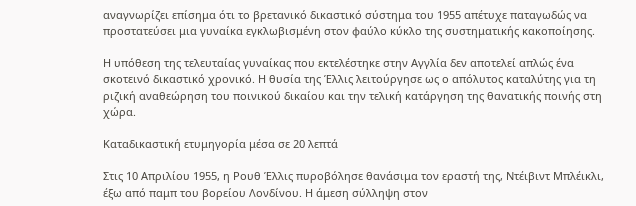αναγνωρίζει επίσημα ότι το βρετανικό δικαστικό σύστημα του 1955 απέτυχε παταγωδώς να προστατεύσει μια γυναίκα εγκλωβισμένη στον φαύλο κύκλο της συστηματικής κακοποίησης.

Η υπόθεση της τελευταίας γυναίκας που εκτελέστηκε στην Αγγλία δεν αποτελεί απλώς ένα σκοτεινό δικαστικό χρονικό. Η θυσία της Έλλις λειτούργησε ως ο απόλυτος καταλύτης για τη ριζική αναθεώρηση του ποινικού δικαίου και την τελική κατάργηση της θανατικής ποινής στη χώρα.

Καταδικαστική ετυμηγορία μέσα σε 20 λεπτά

Στις 10 Απριλίου 1955, η Ρουθ Έλλις πυροβόλησε θανάσιμα τον εραστή της, Ντέιβιντ Μπλέικλι, έξω από παμπ του βορείου Λονδίνου. Η άμεση σύλληψη στον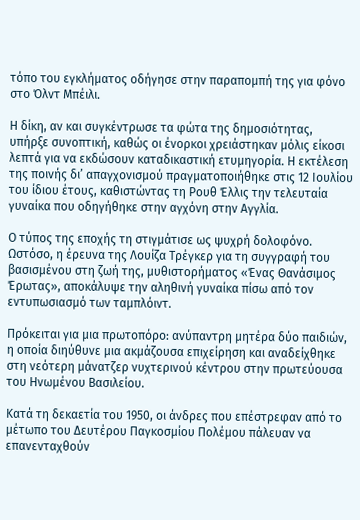τόπο του εγκλήματος οδήγησε στην παραπομπή της για φόνο στο Όλντ Μπέιλι.

Η δίκη, αν και συγκέντρωσε τα φώτα της δημοσιότητας, υπήρξε συνοπτική, καθώς οι ένορκοι χρειάστηκαν μόλις είκοσι λεπτά για να εκδώσουν καταδικαστική ετυμηγορία. Η εκτέλεση της ποινής δι’ απαγχονισμού πραγματοποιήθηκε στις 12 Ιουλίου του ίδιου έτους, καθιστώντας τη Ρουθ Έλλις την τελευταία γυναίκα που οδηγήθηκε στην αγχόνη στην Αγγλία.

Ο τύπος της εποχής τη στιγμάτισε ως ψυχρή δολοφόνο. Ωστόσο, η έρευνα της Λουίζα Τρέγκερ για τη συγγραφή του βασισμένου στη ζωή της, μυθιστορήματος «Ένας Θανάσιμος Έρωτας», αποκάλυψε την αληθινή γυναίκα πίσω από τον εντυπωσιασμό των ταμπλόιντ.

Πρόκειται για μια πρωτοπόρο: ανύπαντρη μητέρα δύο παιδιών, η οποία διηύθυνε μια ακμάζουσα επιχείρηση και αναδείχθηκε στη νεότερη μάνατζερ νυχτερινού κέντρου στην πρωτεύουσα του Ηνωμένου Βασιλείου.

Κατά τη δεκαετία του 1950, οι άνδρες που επέστρεφαν από το μέτωπο του Δευτέρου Παγκοσμίου Πολέμου πάλευαν να επανενταχθούν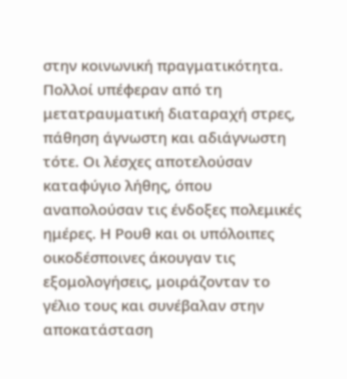στην κοινωνική πραγματικότητα. Πολλοί υπέφεραν από τη μετατραυματική διαταραχή στρες, πάθηση άγνωστη και αδιάγνωστη τότε. Οι λέσχες αποτελούσαν καταφύγιο λήθης, όπου αναπολούσαν τις ένδοξες πολεμικές ημέρες. Η Ρουθ και οι υπόλοιπες οικοδέσποινες άκουγαν τις εξομολογήσεις, μοιράζονταν το γέλιο τους και συνέβαλαν στην αποκατάσταση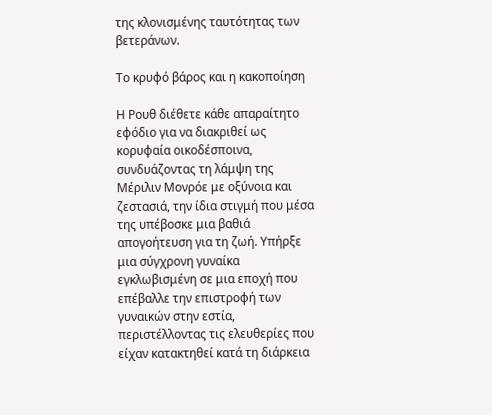της κλονισμένης ταυτότητας των βετεράνων.

Το κρυφό βάρος και η κακοποίηση

Η Ρουθ διέθετε κάθε απαραίτητο εφόδιο για να διακριθεί ως κορυφαία οικοδέσποινα, συνδυάζοντας τη λάμψη της Μέριλιν Μονρόε με οξύνοια και ζεστασιά, την ίδια στιγμή που μέσα της υπέβοσκε μια βαθιά απογοήτευση για τη ζωή. Υπήρξε μια σύγχρονη γυναίκα εγκλωβισμένη σε μια εποχή που επέβαλλε την επιστροφή των γυναικών στην εστία, περιστέλλοντας τις ελευθερίες που είχαν κατακτηθεί κατά τη διάρκεια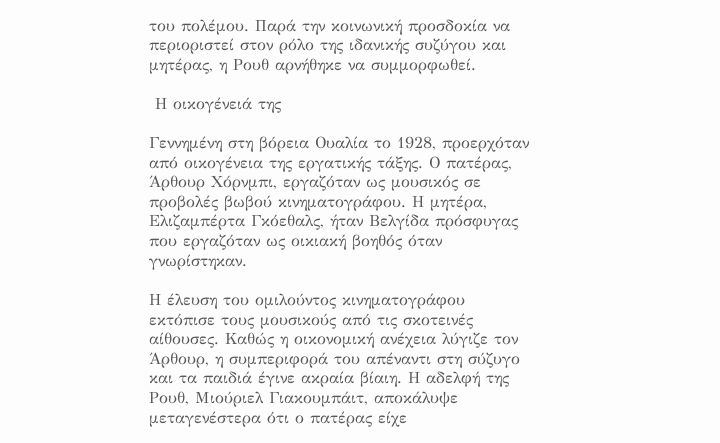του πολέμου. Παρά την κοινωνική προσδοκία να περιοριστεί στον ρόλο της ιδανικής συζύγου και μητέρας, η Ρουθ αρνήθηκε να συμμορφωθεί.

 Η οικογένειά της

Γεννημένη στη βόρεια Ουαλία το 1928, προερχόταν από οικογένεια της εργατικής τάξης. Ο πατέρας, Άρθουρ Χόρνμπι, εργαζόταν ως μουσικός σε προβολές βωβού κινηματογράφου. Η μητέρα, Ελιζαμπέρτα Γκόεθαλς, ήταν Βελγίδα πρόσφυγας που εργαζόταν ως οικιακή βοηθός όταν γνωρίστηκαν.

Η έλευση του ομιλούντος κινηματογράφου εκτόπισε τους μουσικούς από τις σκοτεινές αίθουσες. Καθώς η οικονομική ανέχεια λύγιζε τον Άρθουρ, η συμπεριφορά του απέναντι στη σύζυγο και τα παιδιά έγινε ακραία βίαιη. Η αδελφή της Ρουθ, Μιούριελ Γιακουμπάιτ, αποκάλυψε μεταγενέστερα ότι ο πατέρας είχε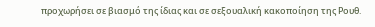προχωρήσει σε βιασμό της ίδιας και σε σεξουαλική κακοποίηση της Ρουθ.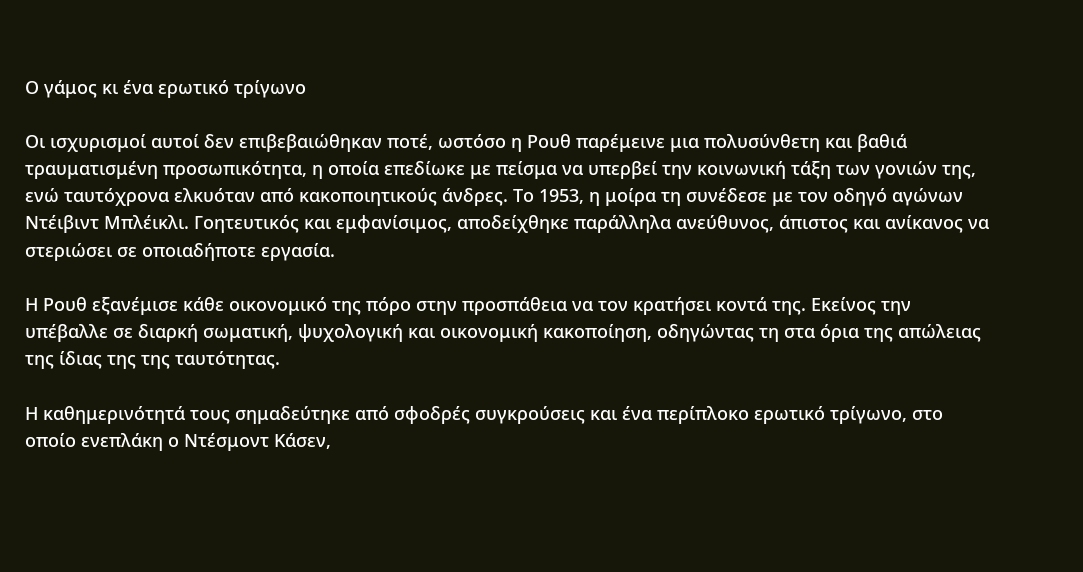Ο γάμος κι ένα ερωτικό τρίγωνο

Οι ισχυρισμοί αυτοί δεν επιβεβαιώθηκαν ποτέ, ωστόσο η Ρουθ παρέμεινε μια πολυσύνθετη και βαθιά τραυματισμένη προσωπικότητα, η οποία επεδίωκε με πείσμα να υπερβεί την κοινωνική τάξη των γονιών της, ενώ ταυτόχρονα ελκυόταν από κακοποιητικούς άνδρες. Το 1953, η μοίρα τη συνέδεσε με τον οδηγό αγώνων Ντέιβιντ Μπλέικλι. Γοητευτικός και εμφανίσιμος, αποδείχθηκε παράλληλα ανεύθυνος, άπιστος και ανίκανος να στεριώσει σε οποιαδήποτε εργασία.

Η Ρουθ εξανέμισε κάθε οικονομικό της πόρο στην προσπάθεια να τον κρατήσει κοντά της. Εκείνος την υπέβαλλε σε διαρκή σωματική, ψυχολογική και οικονομική κακοποίηση, οδηγώντας τη στα όρια της απώλειας της ίδιας της της ταυτότητας.

Η καθημερινότητά τους σημαδεύτηκε από σφοδρές συγκρούσεις και ένα περίπλοκο ερωτικό τρίγωνο, στο οποίο ενεπλάκη ο Ντέσμοντ Κάσεν,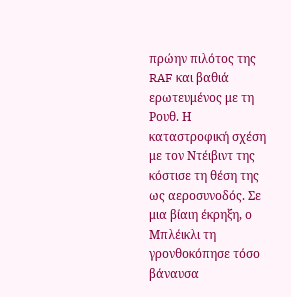πρώην πιλότος της RAF και βαθιά ερωτευμένος με τη Ρουθ. Η καταστροφική σχέση με τον Ντέιβιντ της κόστισε τη θέση της ως αεροσυνοδός. Σε μια βίαιη έκρηξη, ο Μπλέικλι τη γρονθοκόπησε τόσο βάναυσα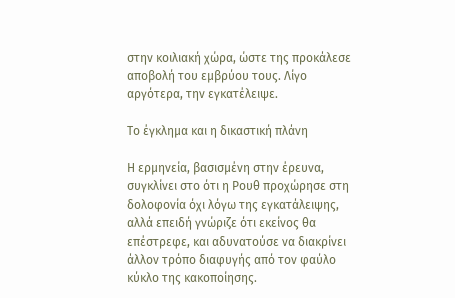στην κοιλιακή χώρα, ώστε της προκάλεσε αποβολή του εμβρύου τους. Λίγο αργότερα, την εγκατέλειψε.

Το έγκλημα και η δικαστική πλάνη

Η ερμηνεία, βασισμένη στην έρευνα, συγκλίνει στο ότι η Ρουθ προχώρησε στη δολοφονία όχι λόγω της εγκατάλειψης, αλλά επειδή γνώριζε ότι εκείνος θα επέστρεφε, και αδυνατούσε να διακρίνει άλλον τρόπο διαφυγής από τον φαύλο κύκλο της κακοποίησης.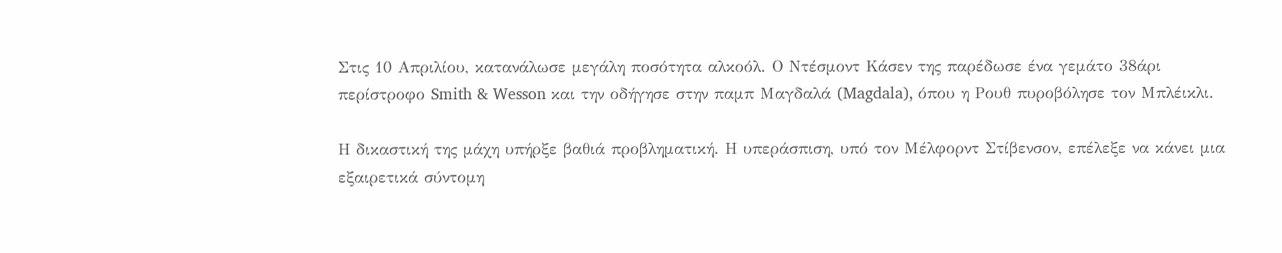Στις 10 Απριλίου, κατανάλωσε μεγάλη ποσότητα αλκοόλ. Ο Ντέσμοντ Κάσεν της παρέδωσε ένα γεμάτο 38άρι περίστροφο Smith & Wesson και την οδήγησε στην παμπ Μαγδαλά (Magdala), όπου η Ρουθ πυροβόλησε τον Μπλέικλι.

Η δικαστική της μάχη υπήρξε βαθιά προβληματική. Η υπεράσπιση, υπό τον Μέλφορντ Στίβενσον, επέλεξε να κάνει μια εξαιρετικά σύντομη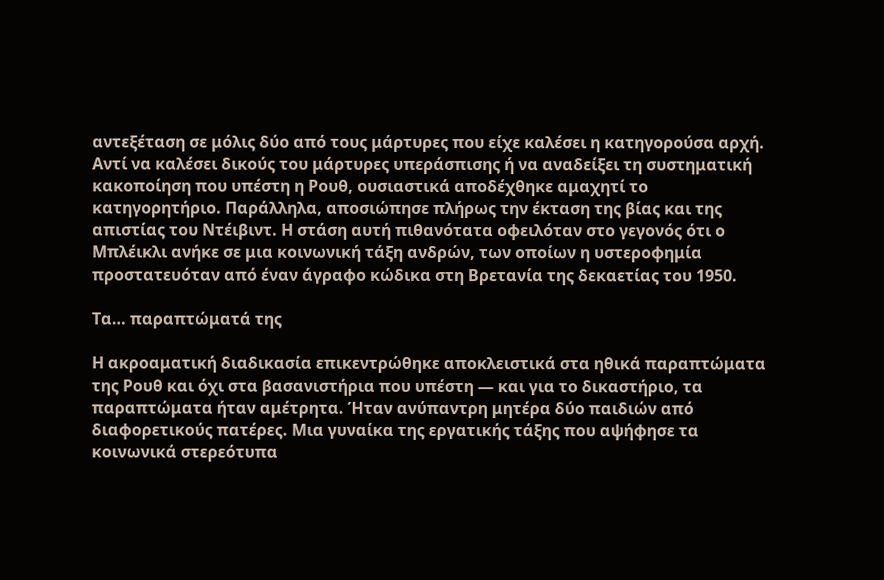αντεξέταση σε μόλις δύο από τους μάρτυρες που είχε καλέσει η κατηγορούσα αρχή. Αντί να καλέσει δικούς του μάρτυρες υπεράσπισης ή να αναδείξει τη συστηματική κακοποίηση που υπέστη η Ρουθ, ουσιαστικά αποδέχθηκε αμαχητί το κατηγορητήριο. Παράλληλα, αποσιώπησε πλήρως την έκταση της βίας και της απιστίας του Ντέιβιντ. Η στάση αυτή πιθανότατα οφειλόταν στο γεγονός ότι ο Μπλέικλι ανήκε σε μια κοινωνική τάξη ανδρών, των οποίων η υστεροφημία προστατευόταν από έναν άγραφο κώδικα στη Βρετανία της δεκαετίας του 1950.

Τα… παραπτώματά της

Η ακροαματική διαδικασία επικεντρώθηκε αποκλειστικά στα ηθικά παραπτώματα της Ρουθ και όχι στα βασανιστήρια που υπέστη — και για το δικαστήριο, τα παραπτώματα ήταν αμέτρητα. Ήταν ανύπαντρη μητέρα δύο παιδιών από διαφορετικούς πατέρες. Μια γυναίκα της εργατικής τάξης που αψήφησε τα κοινωνικά στερεότυπα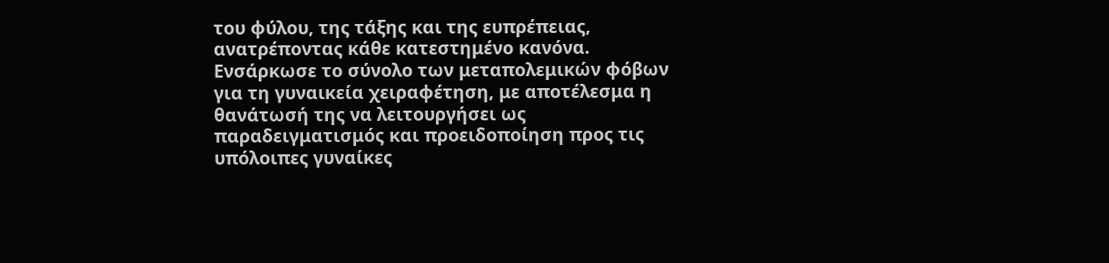του φύλου, της τάξης και της ευπρέπειας, ανατρέποντας κάθε κατεστημένο κανόνα. Ενσάρκωσε το σύνολο των μεταπολεμικών φόβων για τη γυναικεία χειραφέτηση, με αποτέλεσμα η θανάτωσή της να λειτουργήσει ως παραδειγματισμός και προειδοποίηση προς τις υπόλοιπες γυναίκες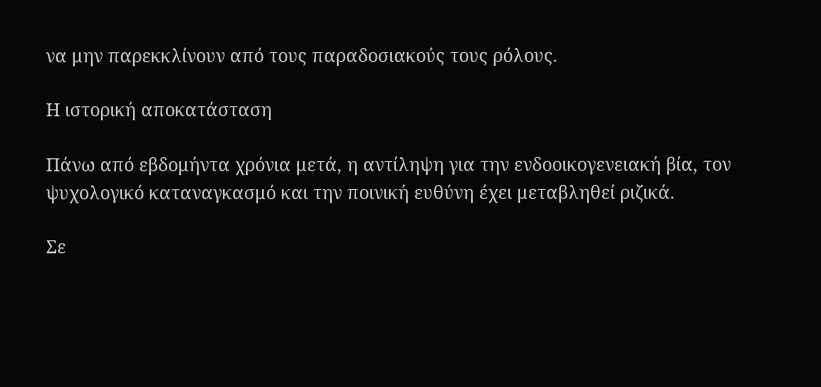να μην παρεκκλίνουν από τους παραδοσιακούς τους ρόλους.

Η ιστορική αποκατάσταση

Πάνω από εβδομήντα χρόνια μετά, η αντίληψη για την ενδοοικογενειακή βία, τον ψυχολογικό καταναγκασμό και την ποινική ευθύνη έχει μεταβληθεί ριζικά.

Σε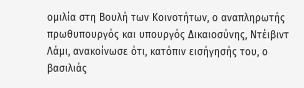ομιλία στη Βουλή των Κοινοτήτων, ο αναπληρωτής πρωθυπουργός και υπουργός Δικαιοσύνης, Ντέιβιντ Λάμι, ανακοίνωσε ότι, κατόπιν εισήγησής του, ο βασιλιάς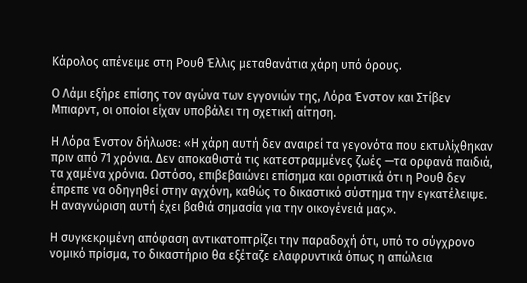Κάρολος απένειμε στη Ρουθ Έλλις μεταθανάτια χάρη υπό όρους.

Ο Λάμι εξήρε επίσης τον αγώνα των εγγονιών της, Λόρα Ένστον και Στίβεν Μπιαρντ, οι οποίοι είχαν υποβάλει τη σχετική αίτηση.

Η Λόρα Ένστον δήλωσε: «Η χάρη αυτή δεν αναιρεί τα γεγονότα που εκτυλίχθηκαν πριν από 71 χρόνια. Δεν αποκαθιστά τις κατεστραμμένες ζωές —τα ορφανά παιδιά, τα χαμένα χρόνια. Ωστόσο, επιβεβαιώνει επίσημα και οριστικά ότι η Ρουθ δεν έπρεπε να οδηγηθεί στην αγχόνη, καθώς το δικαστικό σύστημα την εγκατέλειψε. Η αναγνώριση αυτή έχει βαθιά σημασία για την οικογένειά μας».

Η συγκεκριμένη απόφαση αντικατοπτρίζει την παραδοχή ότι, υπό το σύγχρονο νομικό πρίσμα, το δικαστήριο θα εξέταζε ελαφρυντικά όπως η απώλεια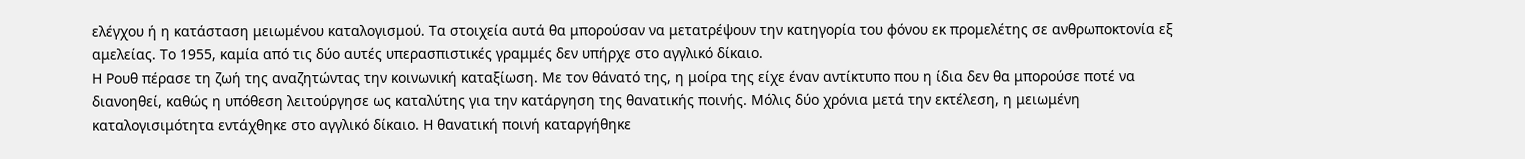ελέγχου ή η κατάσταση μειωμένου καταλογισμού. Τα στοιχεία αυτά θα μπορούσαν να μετατρέψουν την κατηγορία του φόνου εκ προμελέτης σε ανθρωποκτονία εξ αμελείας. Το 1955, καμία από τις δύο αυτές υπερασπιστικές γραμμές δεν υπήρχε στο αγγλικό δίκαιο.
Η Ρουθ πέρασε τη ζωή της αναζητώντας την κοινωνική καταξίωση. Με τον θάνατό της, η μοίρα της είχε έναν αντίκτυπο που η ίδια δεν θα μπορούσε ποτέ να διανοηθεί, καθώς η υπόθεση λειτούργησε ως καταλύτης για την κατάργηση της θανατικής ποινής. Μόλις δύο χρόνια μετά την εκτέλεση, η μειωμένη καταλογισιμότητα εντάχθηκε στο αγγλικό δίκαιο. Η θανατική ποινή καταργήθηκε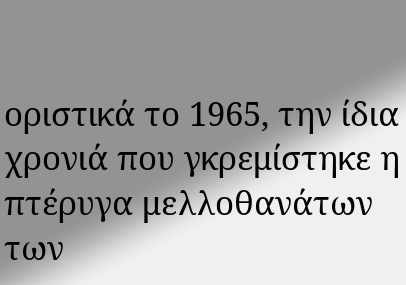οριστικά το 1965, την ίδια χρονιά που γκρεμίστηκε η πτέρυγα μελλοθανάτων των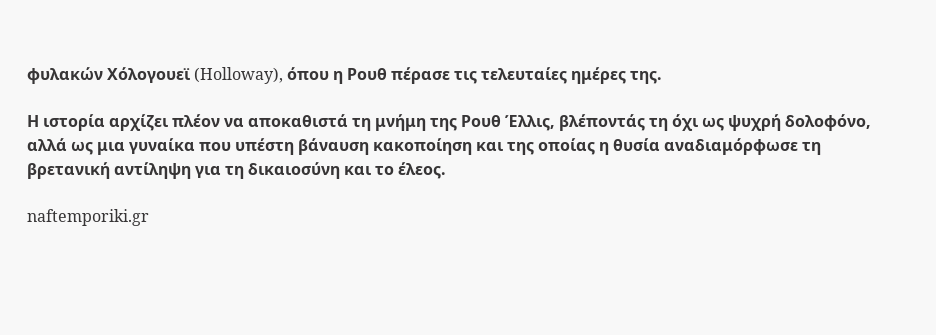φυλακών Χόλογουεϊ (Holloway), όπου η Ρουθ πέρασε τις τελευταίες ημέρες της.

Η ιστορία αρχίζει πλέον να αποκαθιστά τη μνήμη της Ρουθ Έλλις, βλέποντάς τη όχι ως ψυχρή δολοφόνο, αλλά ως μια γυναίκα που υπέστη βάναυση κακοποίηση και της οποίας η θυσία αναδιαμόρφωσε τη βρετανική αντίληψη για τη δικαιοσύνη και το έλεος.

naftemporiki.gr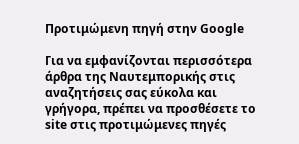Προτιμώμενη πηγή στην Google

Για να εμφανίζονται περισσότερα άρθρα της Ναυτεμπορικής στις αναζητήσεις σας εύκολα και γρήγορα, πρέπει να προσθέσετε το site στις προτιμώμενες πηγές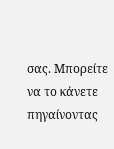σας. Μπορείτε να το κάνετε πηγαίνοντας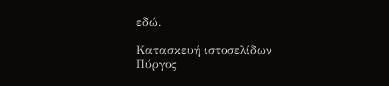εδώ.

Κατασκευή ιστοσελίδων Πύργος